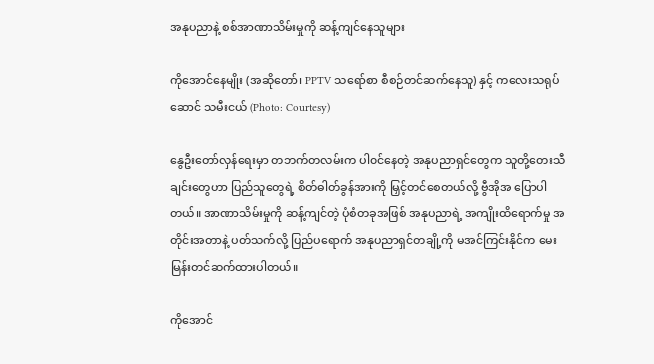အနုပညာနဲ့ စစ်အာဏာသိမ်းမှုကို ဆန့်ကျင်နေသူများ

ကိုအောင်နေမျိုး (အဆိုတော်၊ PPTV သရော်စာ စီစဉ်တင်ဆက်နေသူ) နှင့် ကလေးသရုပ်ဆောင် သမီးငယ် (Photo: Courtesy)

နွေဦးတော်လှန်ရေးမှာ တဘက်တလမ်းက ပါ၀င်နေတဲ့ အနုပညာရှင်တွေက သူတို့တေးသီချင်းတွေဟာ ပြည်သူတွေရဲ့ စိတ်ဓါတ်ခွန်အားကို မြှင့်တင်စေတယ်လို့ ဗွီအိုအ ပြောပါတယ်။ အာဏာသိမ်းမှုကို ဆန့်ကျင်တဲ့ ပုံစံတခုအဖြစ် အနုပညာရဲ့ အကျိုးထိရောက်မှု အတိုင်းအတာနဲ့ ပတ်သက်လို့ ပြည်ပရောက် အနုပညာရှင်တချို့ကို မအင်ကြင်းနိုင်က မေးမြန်းတင်ဆက်ထားပါတယ်။

ကိုအောင်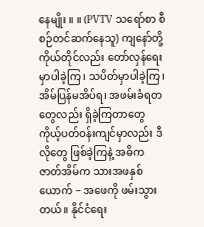နေမျိုး ။ ။ (PVTV သရော်စာ စီစဉ်တင်ဆက်နေသူ) ကျနော်တို့ကိုယ်တိုင်လည်း တော်လှန်ရေးမှာပါခဲ့ကြ၊ သပိတ်မှာပါခဲ့ကြ၊ အိမ်ပြန်မအိပ်ရ၊ အဖမ်းခံရတတွေလည်း ရှိခဲ့ကြတာတွေ ကိုယ့်ပတ်ဝန်းကျင်မှာလည်း ဒီလိုတွေ ဖြစ်ခဲ့ကြနဲ့ အဓိကဇာတ်အိမ်က သားအဖနှစ် ယောက် − အဖေကို ဖမ်းသွားတယ်။ နိုင်ငံရေး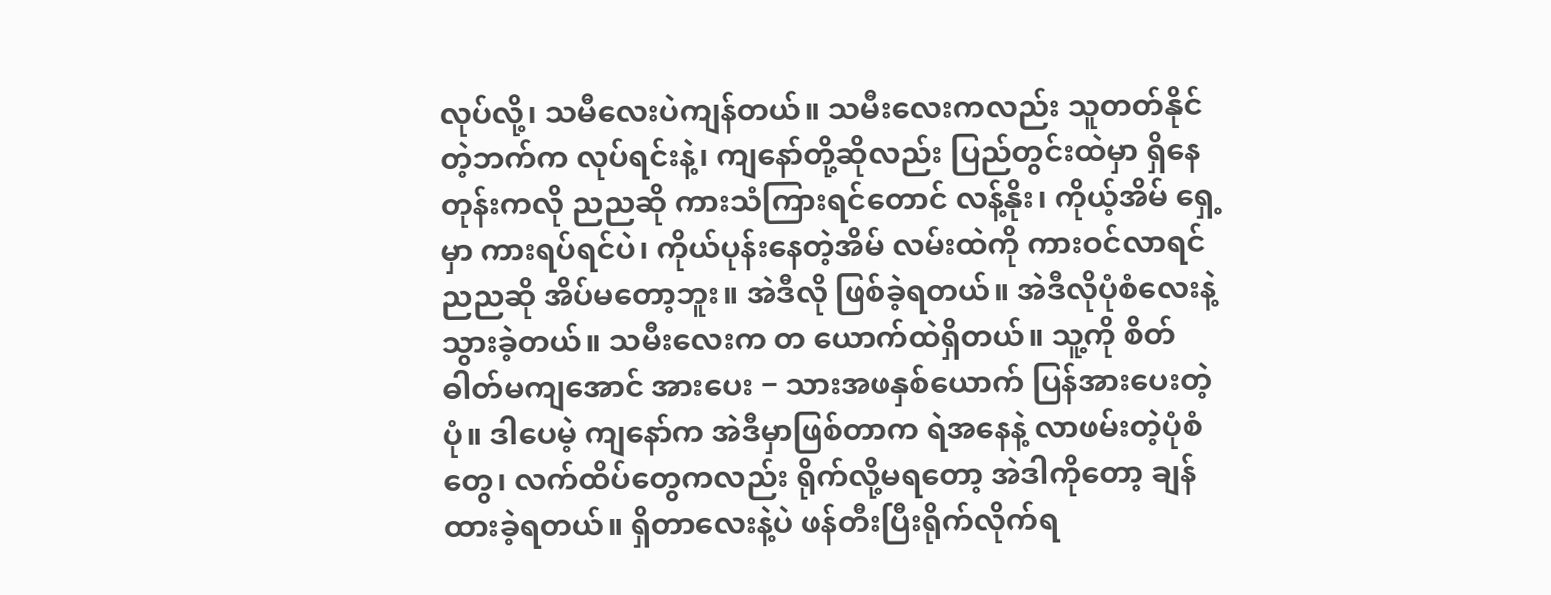လုပ်လို့၊ သမီလေးပဲကျန်တယ်။ သမီးလေးကလည်း သူတတ်နိုင်တဲ့ဘက်က လုပ်ရင်းနဲ့၊ ကျနော်တို့ဆိုလည်း ပြည်တွင်းထဲမှာ ရှိနေတုန်းကလို ညညဆို ကားသံကြားရင်တောင် လန့်နိုး၊ ကိုယ့်အိမ် ရှေ့မှာ ကားရပ်ရင်ပဲ၊ ကိုယ်ပုန်းနေတဲ့အိမ် လမ်းထဲကို ကားဝင်လာရင် ညညဆို အိပ်မတော့ဘူး။ အဲဒီလို ဖြစ်ခဲ့ရတယ်။ အဲဒီလိုပုံစံလေးနဲ့ သွားခဲ့တယ်။ သမီးလေးက တ ယောက်ထဲရှိတယ်။ သူ့ကို စိတ်ဓါတ်မကျအောင် အားပေး − သားအဖနှစ်ယောက် ပြန်အားပေးတဲ့ပုံ။ ဒါပေမဲ့ ကျနော်က အဲဒီမှာဖြစ်တာက ရဲအနေနဲ့ လာဖမ်းတဲ့ပုံစံတွေ၊ လက်ထိပ်တွေကလည်း ရိုက်လို့မရတော့ အဲဒါကိုတော့ ချန်ထားခဲ့ရတယ်။ ရှိတာလေးနဲ့ပဲ ဖန်တီးပြီးရိုက်လိုက်ရ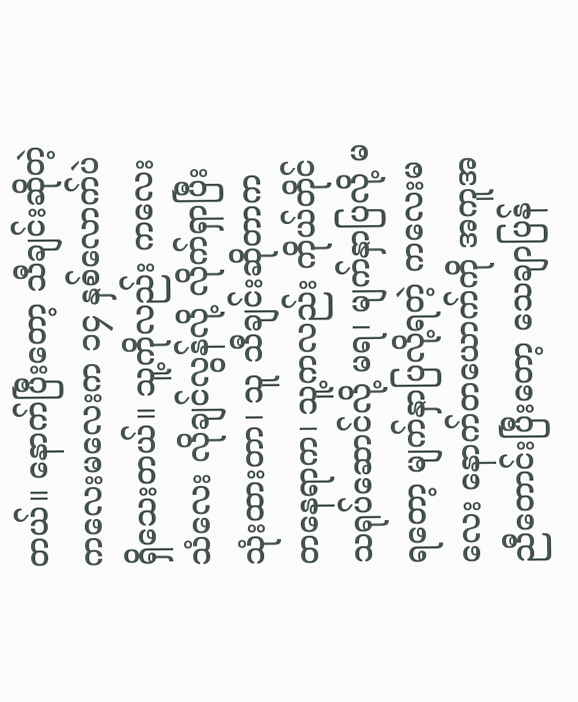တယ်။ နောက်ပြီးတော့ သီချင်းဆိုတဲ့ ကလေးမလေးက ၁၄ နှစ်လောက်ပဲ ရှိသေးတယ်။ သူ့ကိုလည်း ကလေးသံလေး လိုချင်လွန်လို့ လိုက်ရှာပြီး သုံးထားတာ၊ သူ သီချင်းဆိုတာက တနေရာက၊ သူ့ကလည်း ကိုယ်တိုင်သရုပ်ဆောင်လို့ မရ၊ မျက်နှာပြလို့ မရတော့ မျက်နှာပြလို့ရတဲ့ ကလေးမလေး နောက်တယောက်ကို အကူအညီတောင်းပြီးတော့ သေချာပြန်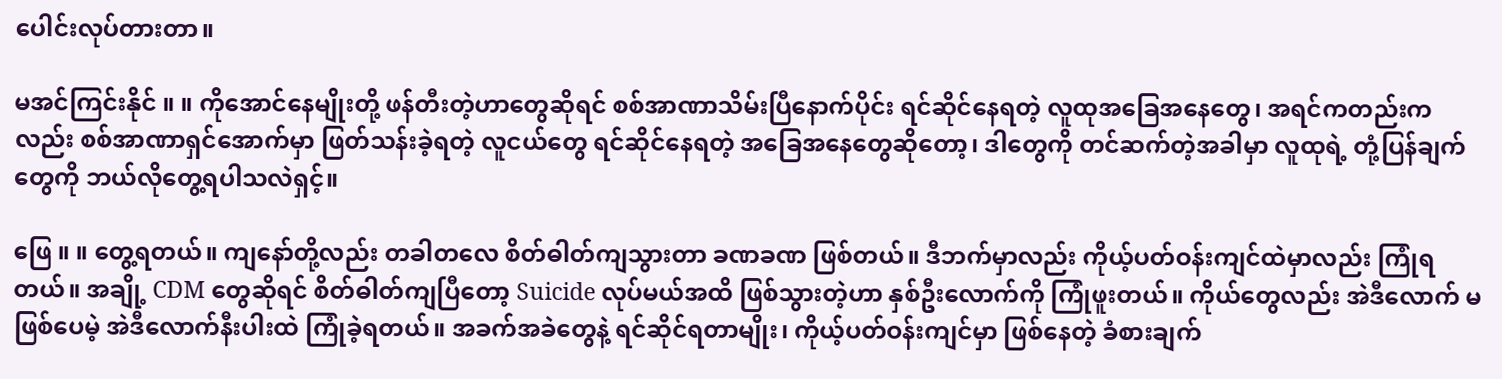ပေါင်းလုပ်တားတာ။

မအင်ကြင်းနိုင် ။ ။ ကိုအောင်နေမျိုးတို့ ဖန်တီးတဲ့ဟာတွေဆိုရင် စစ်အာဏာသိမ်းပြီနောက်ပိုင်း ရင်ဆိုင်နေရတဲ့ လူထုအခြေအနေတွေ၊ အရင်ကတည်းကလည်း စစ်အာဏာရှင်အောက်မှာ ဖြတ်သန်းခဲ့ရတဲ့ လူငယ်တွေ ရင်ဆိုင်နေရတဲ့ အခြေအနေတွေဆိုတော့၊ ဒါတွေကို တင်ဆက်တဲ့အခါမှာ လူထုရဲ့ တုံ့ပြန်ချက်တွေကို ဘယ်လိုတွေ့ရပါသလဲရှင့်။

ဖြေ ။ ။ တွေ့ရတယ်။ ကျနော်တို့လည်း တခါတလေ စိတ်ဓါတ်ကျသွားတာ ခဏခဏ ဖြစ်တယ်။ ဒီဘက်မှာလည်း ကိုယ့်ပတ်ဝန်းကျင်ထဲမှာလည်း ကြုံရတယ်။ အချို့ CDM တွေဆိုရင် စိတ်ဓါတ်ကျပြီတော့ Suicide လုပ်မယ်အထိ ဖြစ်သွားတဲ့ဟာ နှစ်ဦးလောက်ကို ကြုံဖူးတယ်။ ကိုယ်တွေလည်း အဲဒီလောက် မဖြစ်ပေမဲ့ အဲဒီလောက်နီးပါးထဲ ကြုံခဲ့ရတယ်။ အခက်အခဲတွေနဲ့ ရင်ဆိုင်ရတာမျိုး၊ ကိုယ့်ပတ်ဝန်းကျင်မှာ ဖြစ်နေတဲ့ ခံစားချက်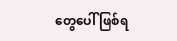တွေပေါ် ဖြစ်ရ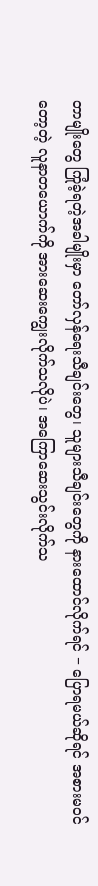တာမျိုးတွေ ကြုံခဲ့ရတဲ့အခါမျိုးမှာ တော်လှန်ရေးသီချင်းတွေ၊ သူများသီချင်းတွေကို နားထောင်လိုက်ရင် − ပြောရမယ်ဆိုရင် အစားမဝင်တော့တဲ့ လူနာတယောက်ကို အားဆေးကျွေးလိုက်သလိုပဲ၊ အကြောဆေးသွင်းလိုက်သ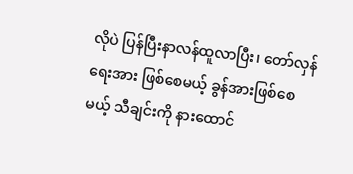လိုပဲ ပြန်ပြီးနာလန်ထူလာပြီး၊ တော်လှန်ရေးအား ဖြစ်စေမယ့် ခွန်အားဖြစ်စေမယ့် သီချင်းကို နားထောင်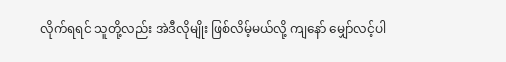လိုက်ရရင် သူတို့လည်း အဲဒီလိုမျိုး ဖြစ်လိမ့်မယ်လို့ ကျနော် မျှော်လင့်ပါ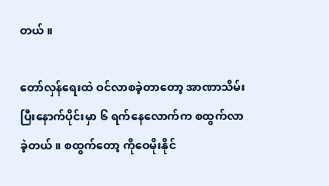တယ်။

တော်လှန်ရေးထဲ ဝင်လာစခဲ့တာတော့ အာဏာသိမ်းပြီးနောက်ပိုင်းမှာ ၆ ရက်နေလောက်က စထွက်လာခဲ့တယ်။ စထွက်တော့ ကိုဝေမိုးနိုင်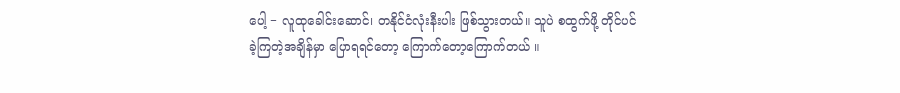ပေါ့ − လူထုခေါင်းဆောင်၊ တနိုင်ငံလုံးနီးပါး ဖြစ်သွားတယ်။ သူပဲ စထွက်ဖို့ တိုင်ပင်ခဲ့ကြတဲ့အချိန်မှာ ပြောရရင်တော့ ကြောက်တော့ကြောက်တယ် ။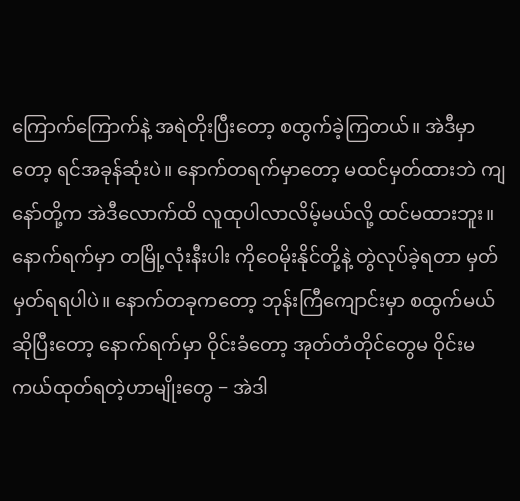ကြောက်ကြောက်နဲ့ အရဲတိုးပြီးတော့ စထွက်ခဲ့ကြတယ်။ အဲဒီမှာတော့ ရင်အခုန်ဆုံးပဲ။ နောက်တရက်မှာတော့ မထင်မှတ်ထားဘဲ ကျနော်တို့က အဲဒီလောက်ထိ လူထုပါလာလိမ့်မယ်လို့ ထင်မထားဘူး။ နောက်ရက်မှာ တမြို့လုံးနီးပါး ကိုဝေမိုးနိုင်တို့နဲ့ တွဲလုပ်ခဲ့ရတာ မှတ်မှတ်ရရပါပဲ။ နောက်တခုကတော့ ဘုန်းကြီကျောင်းမှာ စထွက်မယ်ဆိုပြီးတော့ နောက်ရက်မှာ ဝိုင်းခံတော့ အုတ်တံတိုင်တွေမ ဝိုင်းမကယ်ထုတ်ရတဲ့ဟာမျိုးတွေ − အဲဒါ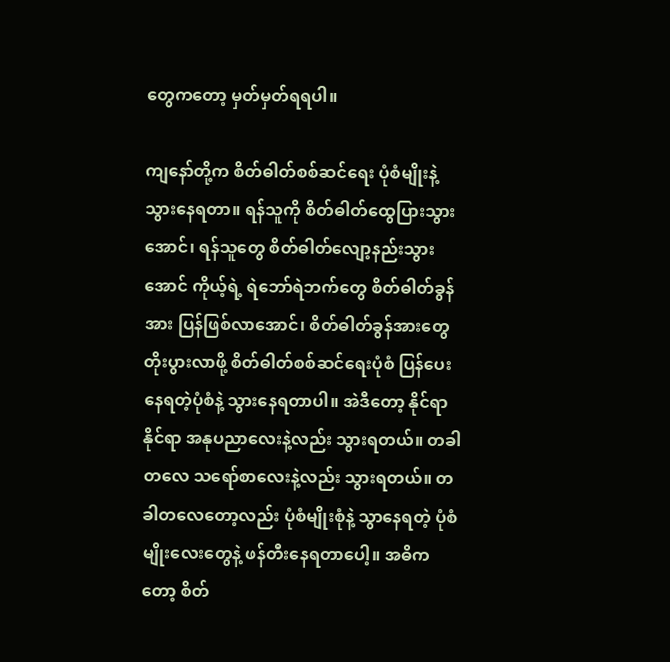တွေကတော့ မှတ်မှတ်ရရပါ။

ကျနော်တို့က စိတ်ဓါတ်စစ်ဆင်ရေး ပုံစံမျိုးနဲ့ သွားနေရတာ။ ရန်သူကို စိတ်ဓါတ်ထွေပြားသွားအောင်၊ ရန်သူတွေ စိတ်ဓါတ်လျော့နည်းသွားအောင် ကိုယ့်ရဲ့ ရဲဘော်ရဲဘက်တွေ စိတ်ဓါတ်ခွန်အား ပြန်ဖြစ်လာအောင်၊ စိတ်ဓါတ်ခွန်အားတွေ တိုးပွားလာဖို့ စိတ်ဓါတ်စစ်ဆင်ရေးပုံစံ ပြန်ပေးနေရတဲ့ပုံစံနဲ့ သွားနေရတာပါ။ အဲဒီတော့ နိုင်ရာနိုင်ရာ အနုပညာလေးနဲ့လည်း သွားရတယ်။ တခါတလေ သရော်စာလေးနဲ့လည်း သွားရတယ်။ တခါတလေတော့လည်း ပုံစံမျိုးစုံနဲ့ သွာနေရတဲ့ ပုံစံမျိုးလေးတွေနဲ့ ဖန်တီးနေရတာပေါ့။ အဓိကတော့ စိတ်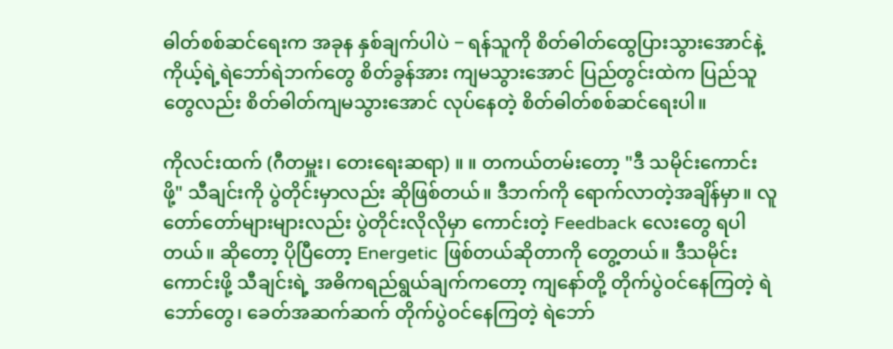ဓါတ်စစ်ဆင်ရေးက အခုန နှစ်ချက်ပါပဲ − ရန်သူကို စိတ်ဓါတ်ထွေပြားသွားအောင်နဲ့ ကိုယ့်ရဲ့ရဲဘော်ရဲဘက်တွေ စိတ်ခွန်အား ကျမသွားအောင် ပြည်တွင်းထဲက ပြည်သူတွေလည်း စိတ်ဓါတ်ကျမသွားအောင် လုပ်နေတဲ့ စိတ်ဓါတ်စစ်ဆင်ရေးပါ။

ကိုလင်းထက် (ဂီတမှူး၊ တေးရေးဆရာ) ။ ။ တကယ်တမ်းတော့ "ဒီ သမိုင်းကောင်းဖို့" သီချင်းကို ပွဲတိုင်းမှာလည်း ဆိုဖြစ်တယ်။ ဒီဘက်ကို ရောက်လာတဲ့အချိန်မှာ။ လူတော်တော်များများလည်း ပွဲတိုင်းလိုလိုမှာ ကောင်းတဲ့ Feedback လေးတွေ ရပါတယ်။ ဆိုတော့ ပိုပြီတော့ Energetic ဖြစ်တယ်ဆိုတာကို တွေ့တယ်။ ဒီသမိုင်းကောင်းဖို့ သီချင်းရဲ့ အဓိကရည်ရွယ်ချက်ကတော့ ကျနော်တို့ တိုက်ပွဲဝင်နေကြတဲ့ ရဲဘော်တွေ၊ ခေတ်အဆက်ဆက် တိုက်ပွဲဝင်နေကြတဲ့ ရဲဘော်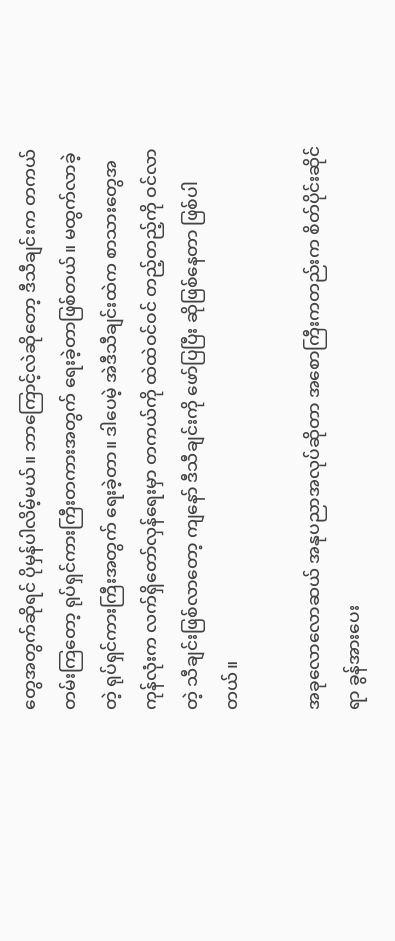တွေအတွက်ဆိုရင် ပိုမှန်ပါလိမ့်မယ်။ ဘာကြောင့်လဲဆိုတော့ ဒီသီချင်းက တကယ်တမ်းကြတော့ ရုပ်ရှင်ကားကြီးတကားအတွက် ရေးခဲ့တာဖြစ်တယ်။ မထွက်လာခဲ့တဲ့ ရုပ်ရှင်ကားကြီးအတွက် ရေးခဲ့တာ။ ဒါပေမဲ့ အဲဒီသီချင်းထဲက စာသားတွေအကုန်လုံးက လက်ရှိတော်လှန်ရေးမှာ တကယ်ကို ထဲထဲဝင်ဝင် တည့်တည့်ကို ဝင်လာတဲ့ သီချင်းဖြစ်လာတော့ ကျနော် ဒီသီချင်းကို ဖော်ပြပြီး ဆိုဖြစ်နေတာ ဖြစ်ပါတယ်။

အခုလောလောဆယ် အနုပညာအလုပ်ဆိုတာ အစောကြီးကတည်းက စိတ်ပိုင်းဆိုင်ရာ ခွန်အားပေး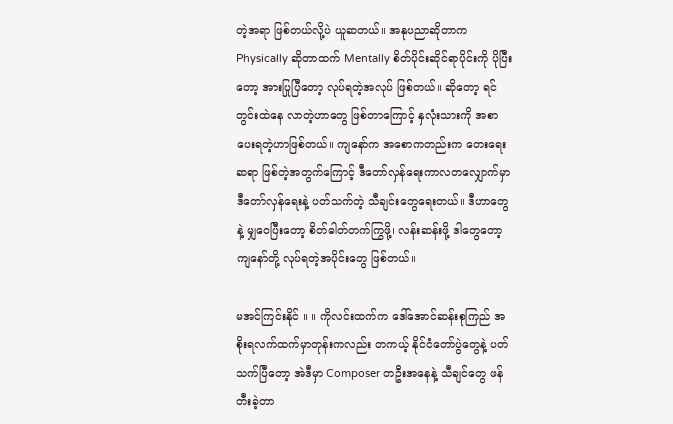တဲ့အရာ ဖြစ်တယ်လို့ပဲ ယူဆတယ်။ အနုပညာဆိုတာက Physically ဆိုတာထက် Mentally စိတ်ပိုင်းဆိုင်ရာပိုင်းကို ပိုပြီးတော့ အားပြုပြီတော့ လုပ်ရတဲ့အလုပ် ဖြစ်တယ်။ ဆိုတော့ ရင်တွင်းထဲနေ လာတဲ့ဟာတွေ ဖြစ်တာကြောင့် နှလုံးသားကို အစာပေးရတဲ့ဟာဖြစ်တယ်။ ကျနော်က အစောကတည်းက တေးရေးဆရာ ဖြစ်တဲ့အတွက်ကြောင့် ဒီတော်လှန်ရေးကာလတလျှောက်မှာ ဒီတော်လှန်ရေးနဲ့ ပတ်သက်တဲ့ သီချင်းတွေရေးတယ်။ ဒီဟာတွေနဲ့ မျှဝေပြီးတော့ စိတ်ဓါတ်တက်ကြွဖို့၊ လန်းဆန်းဖို့ ဒါတွေတော့ ကျနော်တို့ လုပ်ရတဲ့အပိုင်းတွေ ဖြစ်တယ်။

မအင်ကြင်းနိုင် ။ ။ ကိုလင်းထက်က ဒေါ်အောင်ဆန်းစုကြည် အစိုးရလက်ထက်မှာတုန်းကလည်း တကယ့် နိုင်ငံတော်ပွဲတွေနဲ့ ပတ်သက်ပြီတော့ အဲဒီမှာ Composer တဦးအနေနဲ့ သီချင်တွေ ဖန်တီးခဲ့တာ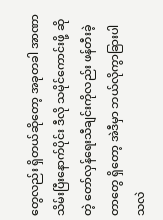တွေလည်း ရှိတယ်ဆိုတော့ အခုတခါ အာဏာသိမ်းပြီးနောက်ပိုင်း ဒီလို သမိုင်ကောင်းဖို့ ဆိုတဲ့ တော်လှန်ရေးသီချင်းကိုလည်း ဖန်တီးခဲ့တာတွေ ရှိတော့ အဲဒီမှာ ဘယ်လိုကွာခြားပါသလဲ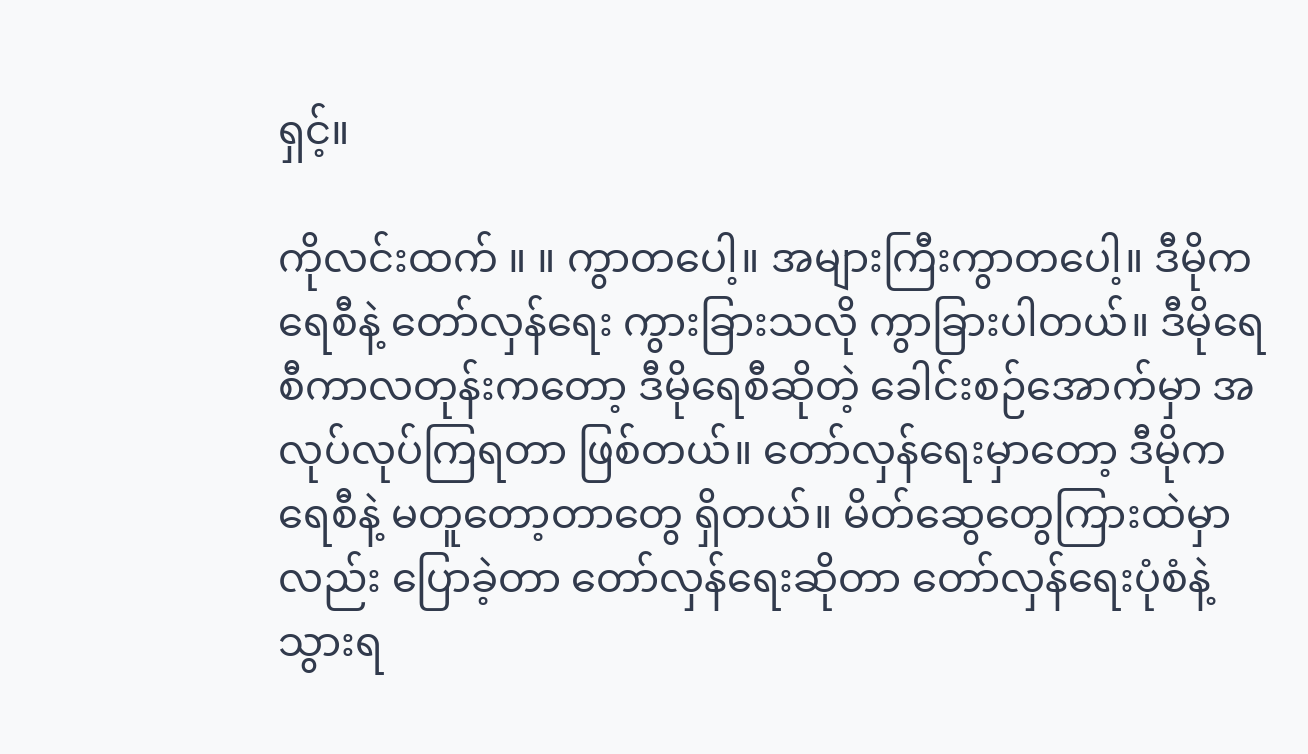ရှင့်။

ကိုလင်းထက် ။ ။ ကွာတပေါ့။ အများကြီးကွာတပေါ့။ ဒီမိုကရေစီနဲ့ တော်လှန်ရေး ကွားခြားသလို ကွာခြားပါတယ်။ ဒီမိုရေစီကာလတုန်းကတော့ ဒီမိုရေစီဆိုတဲ့ ခေါင်းစဉ်အောက်မှာ အလုပ်လုပ်ကြရတာ ဖြစ်တယ်။ တော်လှန်ရေးမှာတော့ ဒီမိုကရေစီနဲ့ မတူတော့တာတွေ ရှိတယ်။ မိတ်ဆွေတွေကြားထဲမှာလည်း ပြောခဲ့တာ တော်လှန်ရေးဆိုတာ တော်လှန်ရေးပုံစံနဲ့ သွားရ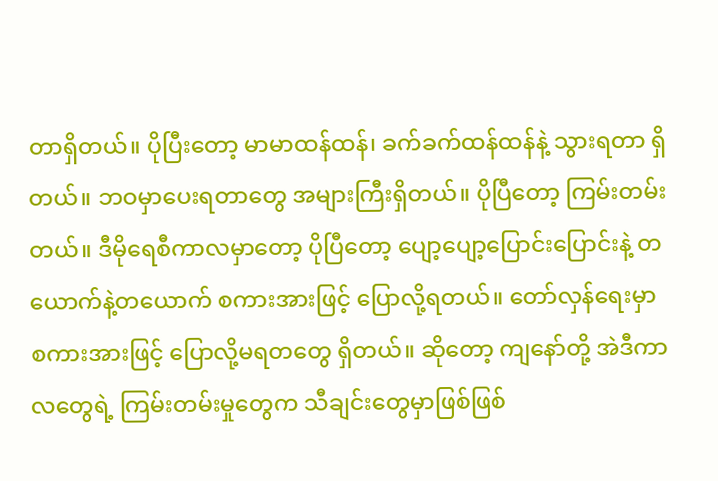တာရှိတယ်။ ပိုပြီးတော့ မာမာထန်ထန်၊ ခက်ခက်ထန်ထန်နဲ့ သွားရတာ ရှိတယ်။ ဘဝမှာပေးရတာတွေ အများကြီးရှိတယ်။ ပိုပြီတော့ ကြမ်းတမ်းတယ်။ ဒီမိုရေစီကာလမှာတော့ ပိုပြီတော့ ပျော့ပျော့ပြောင်းပြောင်းနဲ့ တယောက်နဲ့တယောက် စကားအားဖြင့် ပြောလို့ရတယ်။ တော်လှန်ရေးမှာ စကားအားဖြင့် ပြောလို့မရတတွေ ရှိတယ်။ ဆိုတော့ ကျနော်တို့ အဲဒီကာလတွေရဲ့ ကြမ်းတမ်းမှုတွေက သီချင်းတွေမှာဖြစ်ဖြစ်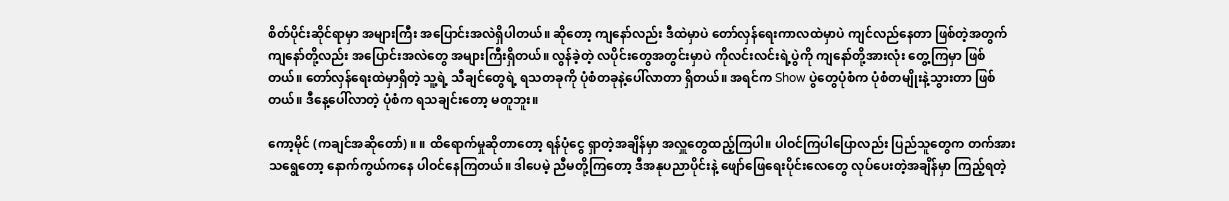စိတ်ပိုင်းဆိုင်ရာမှာ အများကြီး အပြောင်းအလဲရှိပါတယ်။ ဆိုတော့ ကျနော်လည်း ဒီထဲမှာပဲ တော်လှန်ရေးကာလထဲမှာပဲ ကျင်လည်နေတာ ဖြစ်တဲ့အတွက် ကျနော်တို့လည်း အပြောင်းအလဲတွေ အများကြီးရှိတယ်။ လွန်ခဲ့တဲ့ လပိုင်းတွေအတွင်းမှာပဲ ကိုလင်းလင်းရဲ့ပွဲကို ကျနော်တို့အားလုံး တွေ့ကြမှာ ဖြစ်တယ်။ တော်လှန်ရေးထဲမှာရှိတဲ့ သူ့ရဲ့ သီချင်တွေရဲ့ ရသတခုကို ပုံစံတခုနဲ့ပေါ်လာတာ ရှိတယ်။ အရင်က Show ပွဲတွေပုံစံက ပုံစံတမျိုးနဲ့သွားတာ ဖြစ်တယ်။ ဒီနေ့ပေါ်လာတဲ့ ပုံစံက ရသချင်းတော့ မတူဘူး။

ကော့မိုင် (ကချင်အဆိုတော်) ။ ။ ထိရောက်မှုဆိုတာတော့ ရန်ပုံငွေ ရှာတဲ့အချိန်မှာ အလှူတွေထည့်ကြပါ။ ပါဝင်ကြပါပြောလည်း ပြည်သူတွေက တက်အားသရွေတော့ နောက်ကွယ်ကနေ ပါဝင်နေကြတယ်။ ဒါပေမဲ့ ညီမတို့ကြတော့ ဒီအနုပညာပိုင်းနဲ့ ဖျော်ဖြေရေးပိုင်းလေတွေ လုပ်ပေးတဲ့အချိန်မှာ ကြည့်ရတဲ့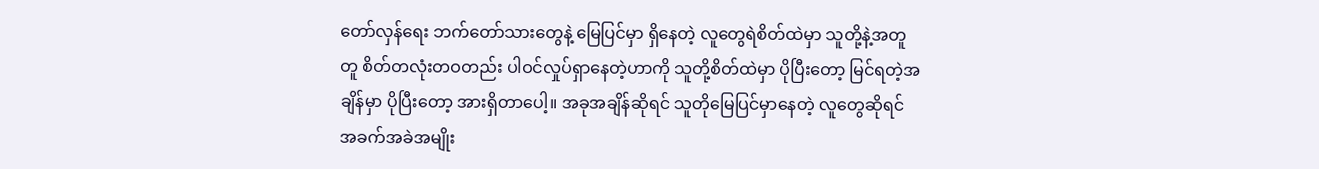တော်လှန်ရေး ဘက်တော်သားတွေနဲ့ မြေပြင်မှာ ရှိနေတဲ့ လူတွေရဲစိတ်ထဲမှာ သူတို့နဲ့အတူတူ စိတ်တလုံးတဝတည်း ပါဝင်လှုပ်ရှာနေတဲ့ဟာကို သူတို့စိတ်ထဲမှာ ပိုပြီးတော့ မြင်ရတဲ့အချိန်မှာ ပိုပြီးတော့ အားရှိတာပေါ့။ အခုအချိန်ဆိုရင် သူတိုမြေပြင်မှာနေတဲ့ လူတွေဆိုရင် အခက်အခဲအမျိုး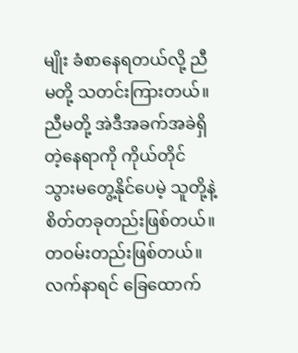မျိုး ခံစာနေရတယ်လို့ ညီမတို့ သတင်းကြားတယ်။ ညီမတို့ အဲဒီအခက်အခဲရှိတဲ့နေရာကို ကိုယ်တိုင်သွားမတွေ့နိုင်ပေမဲ့ သူတို့နဲ့ စိတ်တခုတည်းဖြစ်တယ်။ တဝမ်းတည်းဖြစ်တယ်။ လက်နာရင် ခြေထောက်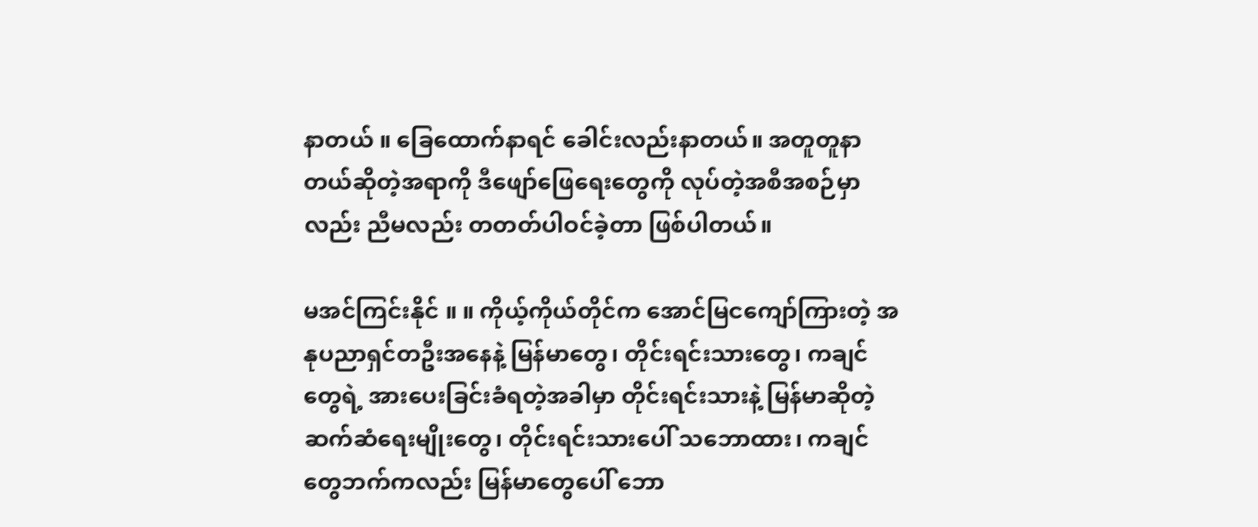နာတယ် ။ ခြေထောက်နာရင် ခေါင်းလည်းနာတယ်။ အတူတူနာတယ်ဆိုတဲ့အရာကို ဒီဖျော်ဖြေရေးတွေကို လုပ်တဲ့အစီအစဉ်မှာလည်း ညီမလည်း တတတ်ပါဝင်ခဲ့တာ ဖြစ်ပါတယ်။

မအင်ကြင်းနိုင် ။ ။ ကိုယ့်ကိုယ်တိုင်က အောင်မြငကျော်ကြားတဲ့ အနုပညာရှင်တဦးအနေနဲ့ မြန်မာတွေ၊ တိုင်းရင်းသားတွေ၊ ကချင်တွေရဲ့ အားပေးခြင်းခံရတဲ့အခါမှာ တိုင်းရင်းသားနဲ့ မြန်မာဆိုတဲ့ ဆက်ဆံရေးမျိုးတွေ၊ တိုင်းရင်းသားပေါ် သဘောထား၊ ကချင်တွေဘက်ကလည်း မြန်မာတွေပေါ် ဘော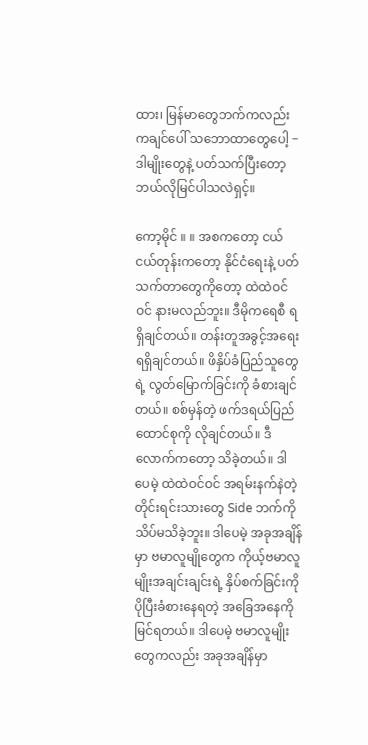ထား၊ မြန်မာတွေဘက်ကလည်း ကချင်ပေါ် သဘောထာတွေပေါ့ − ဒါမျိုးတွေနဲ့ ပတ်သက်ပြီးတော့ ဘယ်လိုမြင်ပါသလဲရှင့်။

ကော့မိုင် ။ ။ အစကတော့ ငယ်ငယ်တုန်းကတော့ နိုင်ငံရေးနဲ့ ပတ်သက်တာတွေကိုတော့ ထဲထဲဝင်ဝင် နားမလည်ဘူး။ ဒီမိုကရေစီ ရရှိချင်တယ်။ တန်းတူအခွင့်အရေး ရရှိချင်တယ်။ ဖိနှိပ်ခံပြည်သူတွေရဲ့ လွတ်မြောက်ခြင်းကို ခံစားချင်တယ်။ စစ်မှန်တဲ့ ဖက်ဒရယ်ပြည်ထောင်စုကို လိုချင်တယ်။ ဒီလောက်ကတော့ သိခဲ့တယ်။ ဒါပေမဲ့ ထဲထဲဝင်ဝင် အရမ်းနက်နဲတဲ့ တိုင်းရင်းသားတွေ Side ဘက်ကို သိပ်မသိခဲ့ဘူး။ ဒါပေမဲ့ အခုအချိန်မှာ ဗမာလူမျိုတွေက ကိုယ့်ဗမာလူမျိုးအချင်းချင်းရဲ့ နှိပ်စက်ခြင်းကို ပိုပြီးခံစားနေရတဲ့ အခြေအနေကို မြင်ရတယ်။ ဒါပေမဲ့ ဗမာလူမျိုးတွေကလည်း အခုအချိန်မှာ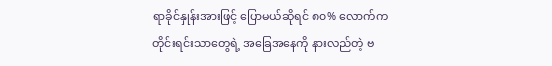ရာခိုင်နှုန်းအားဖြင့် ပြောမယ်ဆိုရင် ၈၀% လောက်က တိုင်းရင်းသာတွေရဲ့ အခြေအနေကို နားလည်တဲ့ ဗ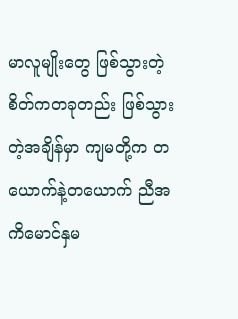မာလူမျိုးတွေ ဖြစ်သွားတဲ့ စိတ်ကတခုတည်း ဖြစ်သွားတဲ့အချိန်မှာ ကျမတို့က တယောက်နဲ့တယောက် ညီအကိမောင်နှမ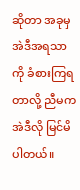ဆိုတာ အခုမှ အဲဒီအရသာကို ခံစားကြရတာလို့ ညီမက အဲဒီလို မြင်မိပါတယ်။